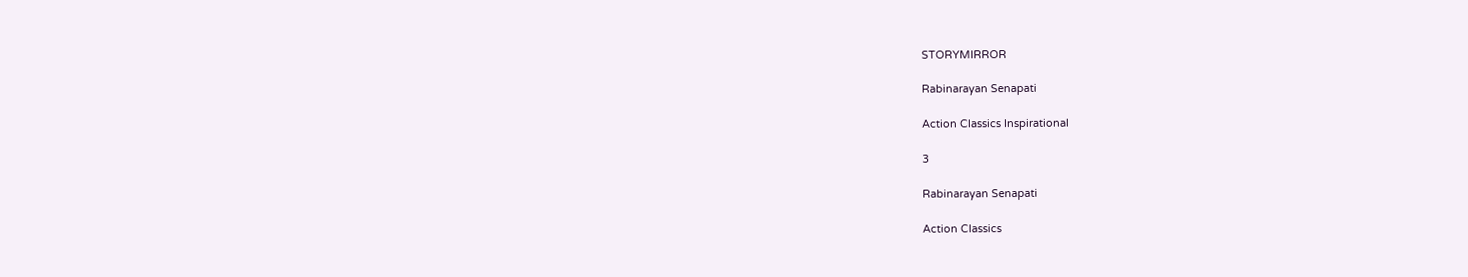STORYMIRROR

Rabinarayan Senapati

Action Classics Inspirational

3

Rabinarayan Senapati

Action Classics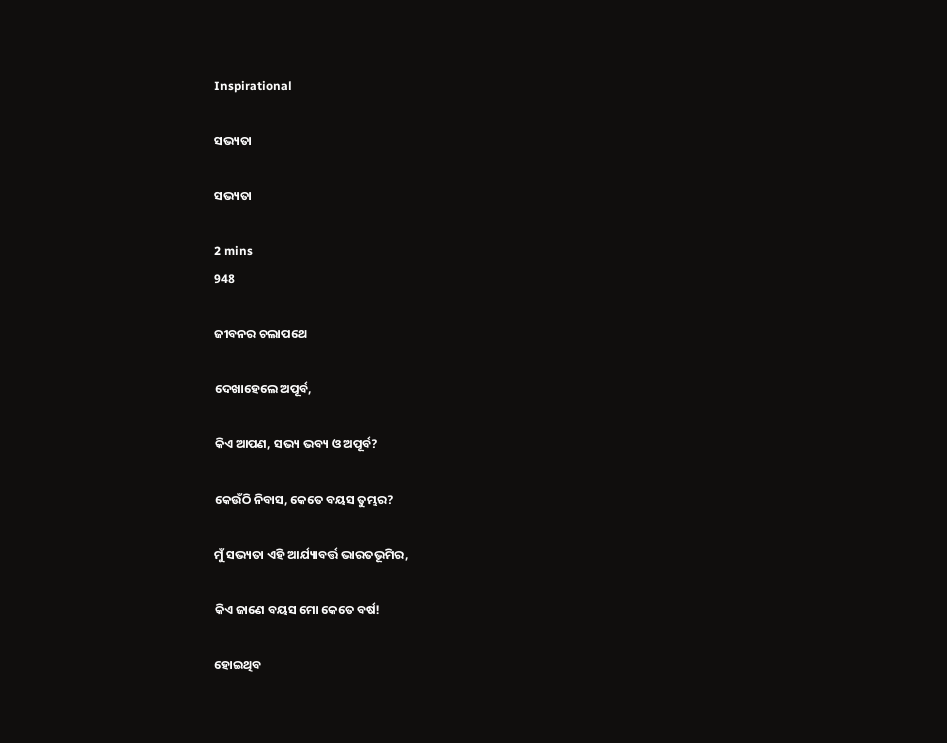Inspirational

ସଭ୍ୟତା

ସଭ୍ୟତା

2 mins
948

ଜୀବନର ଚଲାପଥେ

ଦେଖାହେଲେ ଅପୂର୍ବ,

କିଏ ଆପଣ, ସଭ୍ୟ ଭବ୍ୟ ଓ ଅପୂର୍ବ?

କେଉଁଠି ନିବାସ, କେତେ ବୟସ ତୁମ୍ଭର?

ମୁଁ ସଭ୍ୟତା ଏହି ଆର୍ଯ୍ୟାବର୍ତ୍ତ ଭାରତଭୂମିର,

କିଏ ଜାଣେ ବୟସ ମୋ କେତେ ବର୍ଷ!

ହୋଇଥିବ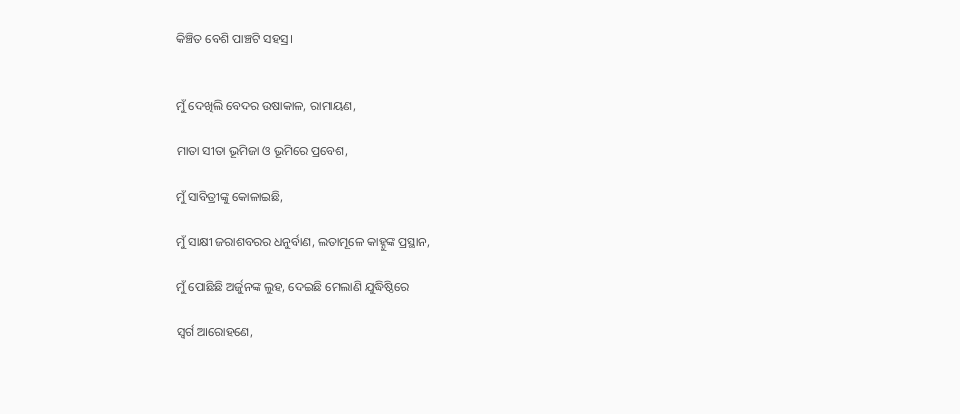କିଞ୍ଚିତ ବେଶି ପାଞ୍ଚଟି ସହସ୍ର।


ମୁଁ ଦେଖିଲି ବେଦର ଉଷାକାଳ, ରାମାୟଣ,

ମାତା ସୀତା ଭୂମିଜା ଓ ଭୂମିରେ ପ୍ରବେଶ,

ମୁଁ ସାବିତ୍ରୀଙ୍କୁ କୋଳାଇଛି,

ମୁଁ ସାକ୍ଷୀ ଜରାଶବରର ଧନୁର୍ବାଣ, ଲତାମୂଳେ କାହ୍ନୁଙ୍କ ପ୍ରସ୍ଥାନ,

ମୁଁ ପୋଛିଛି ଅର୍ଜୁନଙ୍କ ଲୁହ, ଦେଇଛି ମେଲାଣି ଯୁଦ୍ଧିଷ୍ଠିରେ

ସ୍ବର୍ଗ ଆରୋହଣେ,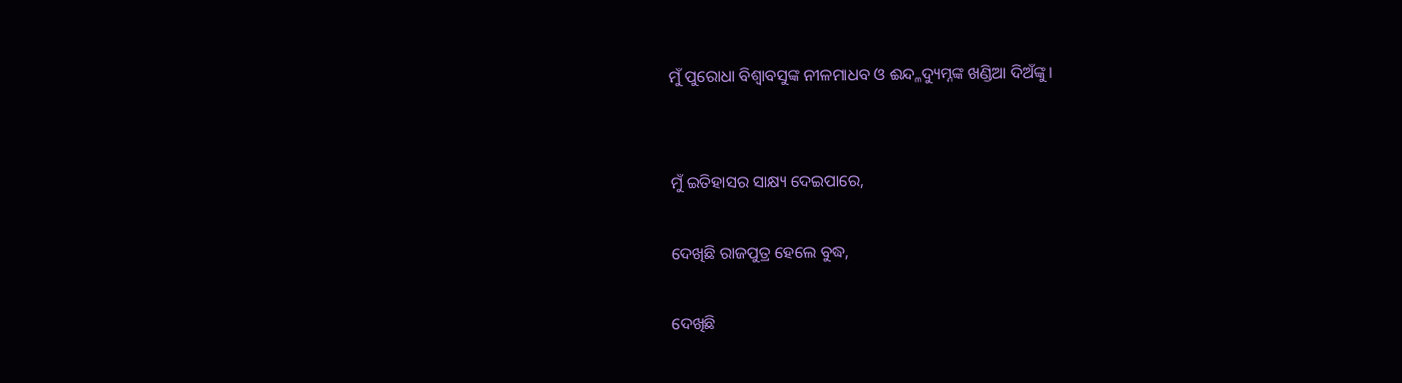ମୁଁ ପୁରୋଧା ବିଶ୍ବାବସୁଙ୍କ ନୀଳମାଧବ ଓ ଈନ୍ଦ୍ଳଦ୍ୟୁମ୍ନଙ୍କ ଖଣ୍ଡିଆ ଦିଅଁଙ୍କୁ।


ମୁଁ ଇତିହାସର ସାକ୍ଷ୍ୟ ଦେଇପାରେ,

ଦେଖିଛି ରାଜପୁତ୍ର ହେଲେ ବୁଦ୍ଧ,

ଦେଖିଛି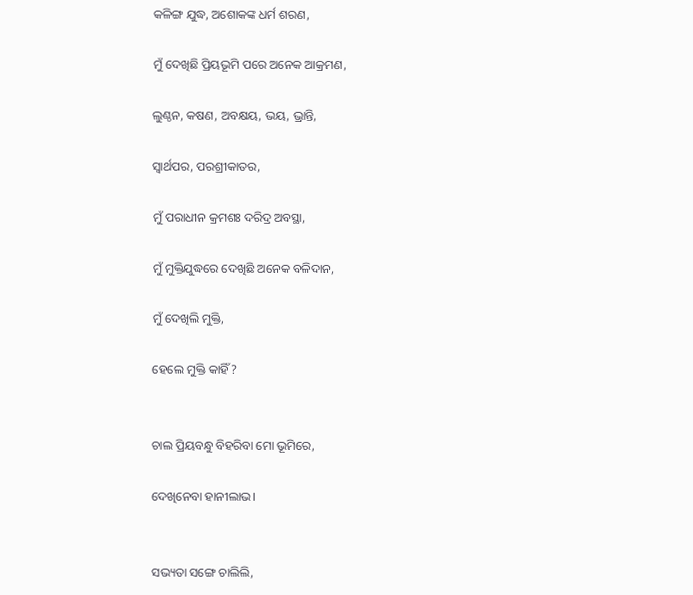କଳିଙ୍ଗ ଯୁଦ୍ଧ, ଅଶୋକଙ୍କ ଧର୍ମ ଶରଣ,

ମୁଁ ଦେଖିଛି ପ୍ରିୟଭୂମି ପରେ ଅନେକ ଆକ୍ରମଣ,

ଲୁଣ୍ଠନ, କଷଣ, ଅବକ୍ଷୟ, ଭୟ, ଭ୍ରାନ୍ତି,

ସ୍ବାର୍ଥପର, ପରଶ୍ରୀକାତର,

ମୁଁ ପରାଧୀନ କ୍ରମଶଃ ଦରିଦ୍ର ଅବସ୍ଥା,

ମୁଁ ମୁକ୍ତିଯୁଦ୍ଧରେ ଦେଖିଛି ଅନେକ ବଳିଦାନ,

ମୁଁ ଦେଖିଲି ମୁକ୍ତି,

ହେଲେ ମୁକ୍ତି କାହିଁ?


ଚାଲ ପ୍ରିୟବନ୍ଧୁ ବିହରିବା ମୋ ଭୂମିରେ,

ଦେଖିନେବା ହାନୀଲାଭ।


ସଭ୍ୟତା ସଙ୍ଗେ ଚାଲିଲି,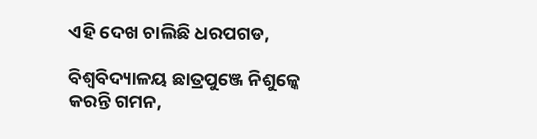ଏହି ଦେଖ ଚାଲିଛି ଧରପଗଡ,

ବିଶ୍ବବିଦ୍ୟାଳୟ ଛାତ୍ରପୁଞ୍ଜେ ନିଶୁଳ୍କେ କରନ୍ତି ଗମନ,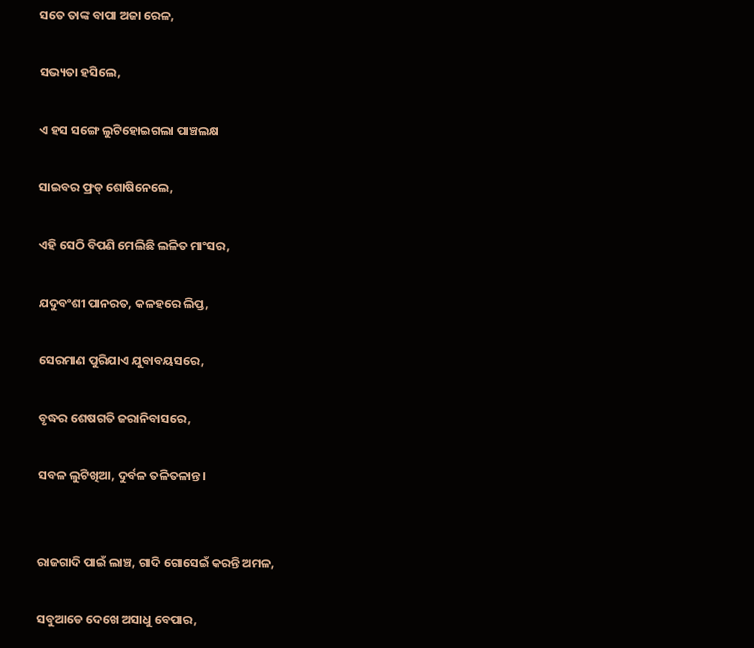ସତେ ତାଙ୍କ ବାପା ଅଜା ରେଳ,

ସଭ୍ୟତା ହସିଲେ,

ଏ ହସ ସଙ୍ଗେ ଲୁଟିହୋଇଗଲା ପାଞ୍ଚଲକ୍ଷ

ସାଇବର ଫ୍ରଡ୍ ଶୋଷିନେଲେ,

ଏହି ସେଠି ବିପଣି ମେଲିଛି ଲଳିତ ମାଂସର,

ଯଦୁବଂଶୀ ପାନରତ, କଳହରେ ଲିପ୍ତ,

ସେରମାଣ ପୁରିଯାଏ ଯୁବାବୟସରେ,

ବୃଦ୍ଧର ଶେଷଗତି ଜରାନିବାସରେ,

ସବଳ ଲୁଟିଖିଆ, ଦୁର୍ବଳ ତଳିତଳାନ୍ତ।


ରାଜଗାଦି ପାଇଁ ଲାଞ୍ଚ, ଗାଦି ଗୋସେଇଁ କରନ୍ତି ଅମଳ,

ସବୁଆଡେ ଦେଖେ ଅସାଧୁ ବେପାର,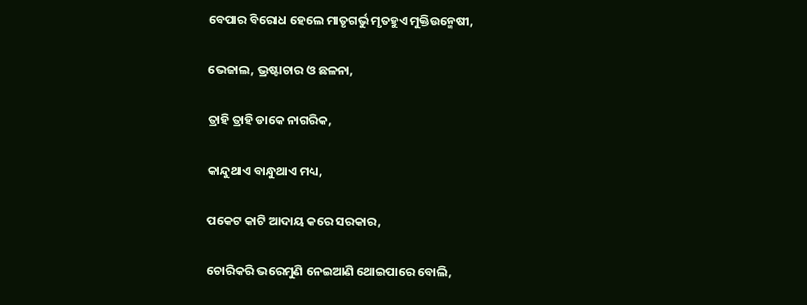ବେପାର ବିରୋଧ ହେଲେ ମାତୃଗର୍ଭୁ ମୃତହୁଏ ମୁକ୍ତିଉନ୍ମେଷୀ,

ଭେଜାଲ, ଭ୍ରଷ୍ଟାଚାର ଓ ଛଳନା,

ତ୍ରାହି ତ୍ରାହି ଡାକେ ନାଗରିକ,

କାନ୍ଦୁଥାଏ ବାନ୍ଧୁଥାଏ ମଧ୍ୟ,

ପକେଟ କାଟି ଆଦାୟ କରେ ସରକାର,

ଚୋରିକରି ଭରେମୁଣି ନେଇଆଣି ଥୋଇପାରେ ବୋଲି,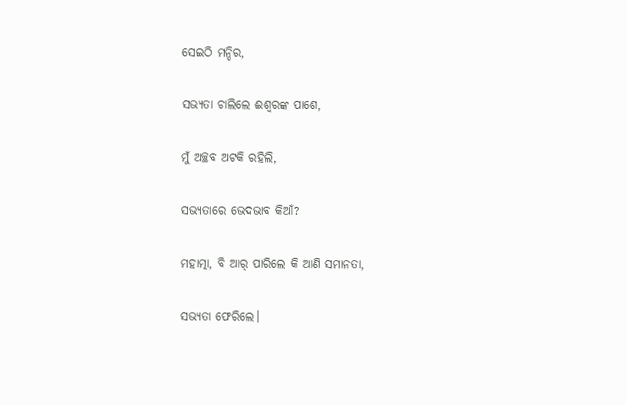ସେଇଠି ମନ୍ଦିର,

ସଭ୍ୟତା ଚାଲିଲେ ଈଶ୍ବରଙ୍କ ପାଶେ,

ମୁଁ ଅଚ୍ଛବ ଅଟକି ରହିଲି,

ସଭ୍ୟତାରେ ଭେଦଭାବ କିଆଁ?

ମହାତ୍ମା, ବି ଆର୍ ପାରିଲେ କି ଆଣି ସମାନତା,

ସଭ୍ୟତା ଫେରିଲେ।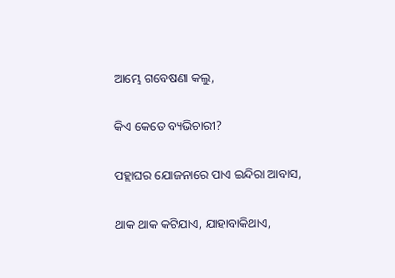ଆମ୍ଭେ ଗବେଷଣା କଲୁ,

କିଏ କେତେ ବ୍ୟଭିଚାରୀ?

ପହ୍ଲାଘର ଯୋଜନାରେ ପାଏ ଇନ୍ଦିରା ଆବାସ,

ଥାକ ଥାକ କଟିଯାଏ, ଯାହାବାକିଥାଏ,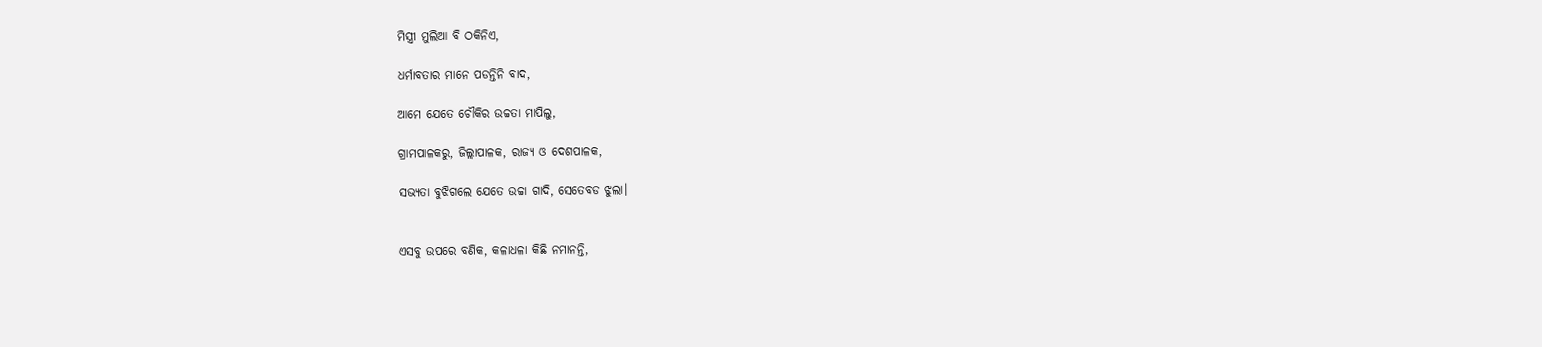ମିସ୍ତ୍ରୀ ମୁଲିଆ ବି ଠକିନିଏ,

ଧର୍ମାବତାର ମାନେ ପଡନ୍ତିନି ବାଦ,

ଆମେ ଯେତେ ଚୌକିର ଉଚ୍ଚତା ମାପିଲୁ,

ଗ୍ରାମପାଳକରୁ, ଜିଲ୍ଲାପାଳକ, ରାଜ୍ୟ ଓ ଦେଶପାଳକ,

ସଭ୍ୟତା ବୁଝିଗଲେ ଯେତେ ଉଚ୍ଚା ଗାଦି, ସେତେବଡ ଝୁଲା।


ଏସବୁ ଉପରେ ବଣିକ, କଳାଧଳା କିଛି ନମାନନ୍ତି,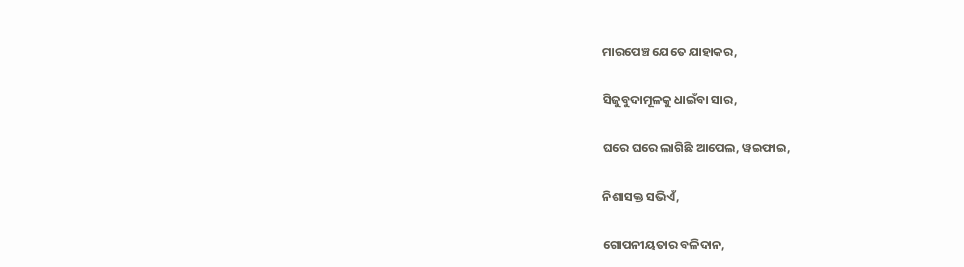ମାରପେଞ୍ଚ ଯେତେ ଯାହାକର,

ସିଜୁବୁଦାମୂଳକୁ ଧାଇଁବା ସାର,

ଘରେ ଘରେ ଲାଗିଛି ଆପେଲ, ୱଇଫାଇ,

ନିଶାସକ୍ତ ସଭିଏଁ,

ଗୋପନୀୟତାର ବଳିଦାନ,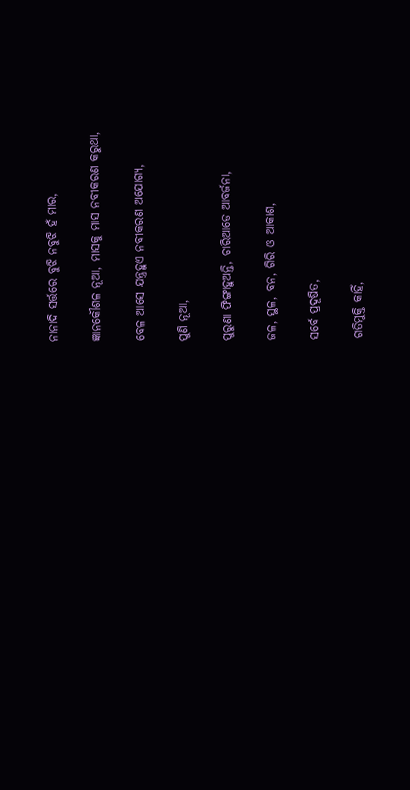ନାନାଦି ସର୍ତ୍ତରେ ବୁଝି ନବୁଝି ହଁ ମାର,

ଜ୍ଞାନକୌଶଳ ନୂଆ, ମାସକୁ ମାସ ନବୀକରଣ କରୁଥା,

ବେଳ ଆସେ ଯନ୍ତ୍ରହୁଏ ନବୀକରଣ ଅଯୋଗ୍ୟ,

ପୁଣି ନୂଆ,

ପୁରୁଣା ଫିଙ୍ଗାହୁଅନ୍ତି, ଚାରିଆଡେ ଆବର୍ଜନା,

ଜଳ, ସ୍ଥଳ, ବନ, ଗିରି ଓ ଆକାଶ,

ସର୍ବେ ପ୍ରଦୂଷିତ,

ଗତିମୁକ୍ତି କାହିଁ,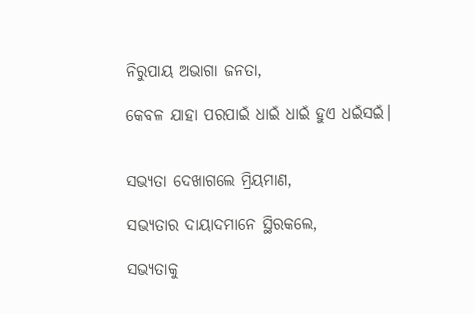ନିରୁପାୟ ଅଭାଗା ଜନତା,

କେବଳ ଯାହା ପରପାଇଁ ଧାଇଁ ଧାଇଁ ହୁଏ ଧଇଁସଇଁ।


ସଭ୍ୟତା ଦେଖାଗଲେ ମ୍ରିୟମାଣ,

ସଭ୍ୟତାର ଦାୟାଦମାନେ ସ୍ଥିରକଲେ,

ସଭ୍ୟତାକୁ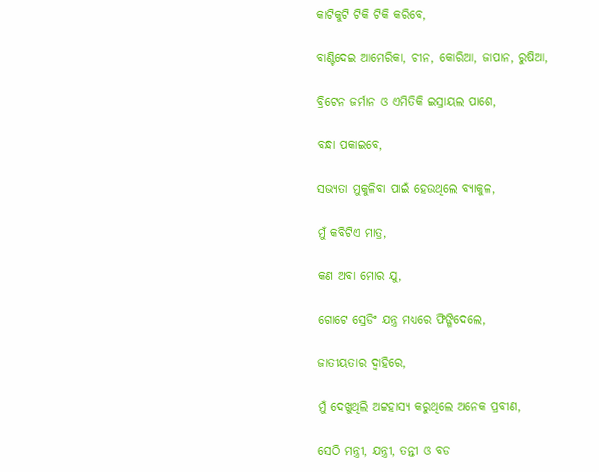କାଟିକୁଟି ଟିକି ଟିକି କରିବେ,

ବାଣ୍ଟିଦେଇ ଆମେରିକା, ଚୀନ, କୋରିଆ, ଜାପାନ, ରୁଷିଆ,

ବ୍ରିଟେନ ଜର୍ମାନ ଓ ଏମିତିକି ଇସ୍ରାୟଲ ପାଶେ,

ବନ୍ଧା ପକାଇବେ,

ସଭ୍ୟତା ମୁକୁଳିବା ପାଇଁ ହେଉଥିଲେ ବ୍ୟାକୁଳ,

ମୁଁ କବିଟିଏ ମାତ୍ର,

କଣ ଅବା ମୋର ଯୁ,

ଗୋଟେ ସ୍ରେଡିଂ ଯନ୍ତ୍ର ମଧ୍ୟରେ ଫିଙ୍ଗିଦେଲେ,

ଜାତୀୟତାର ଦ୍ବାହିରେ,

ମୁଁ ଦେଖୁଥିଲି ଅଟ୍ଟହାସ୍ୟ କରୁଥିଲେ ଅନେକ ପ୍ରବୀଣ,

ସେଠି ମନ୍ତ୍ରୀ, ଯନ୍ତ୍ରୀ, ତନ୍ତୀ ଓ ବଡ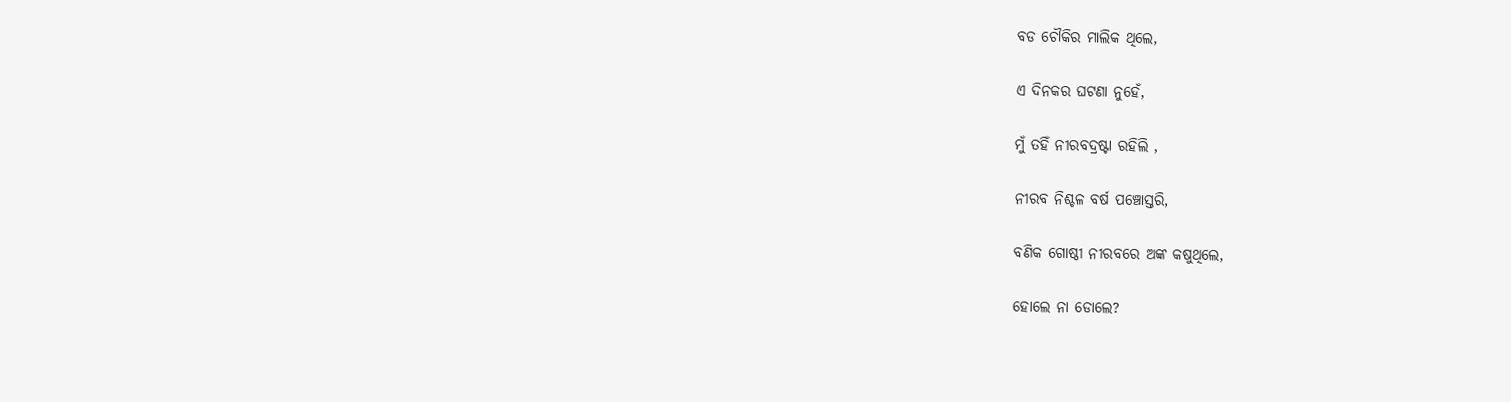ବଡ ଚୌକିର ମାଲିକ ଥିଲେ,

ଏ ଦିନକର ଘଟଣା ନୁହେଁ,

ମୁଁ ତହିଁ ନୀରବଦ୍ରଷ୍ଟା ରହିଲି ,

ନୀରବ ନିଶ୍ଚଳ ବର୍ଷ ପଞ୍ଚୋସ୍ତରି,

ବଣିକ ଗୋଷ୍ଠୀ ନୀରବରେ ଅଙ୍କ କଷୁଥିଲେ,

ହୋଲେ ନା ଡୋଲେ?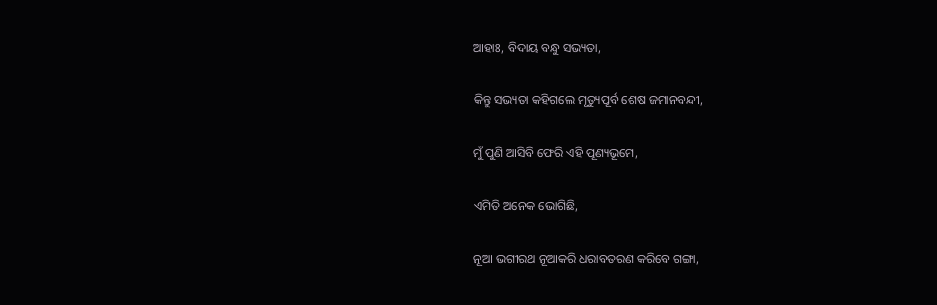ଆହାଃ, ବିଦାୟ ବନ୍ଧୁ ସଭ୍ୟତା,

କିନ୍ତୁ ସଭ୍ୟତା କହିଗଲେ ମୃତ୍ୟୁପୂର୍ବ ଶେଷ ଜମାନବନ୍ଦୀ,

ମୁଁ ପୁଣି ଆସିବି ଫେରି ଏହି ପୂଣ୍ୟଭୂମେ,

ଏମିତି ଅନେକ ଭୋଗିଛି,

ନୂଆ ଭଗୀରଥ ନୂଆକରି ଧରାବତରଣ କରିବେ ଗଙ୍ଗା,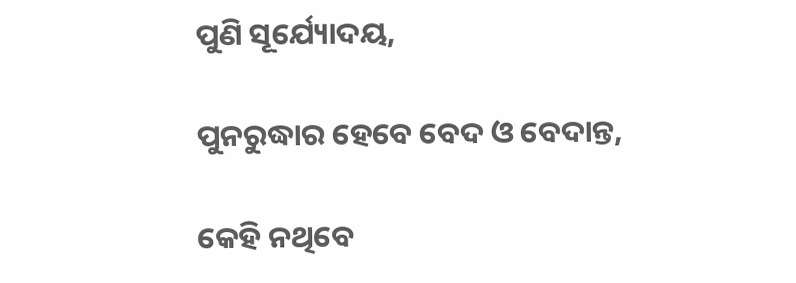ପୁଣି ସୂର୍ଯ୍ୟୋଦୟ,

ପୁନରୁଦ୍ଧାର ହେବେ ବେଦ ଓ ବେଦାନ୍ତ,

କେହି ନଥିବେ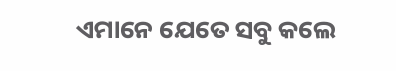ଏମାନେ ଯେତେ ସବୁ କଲେ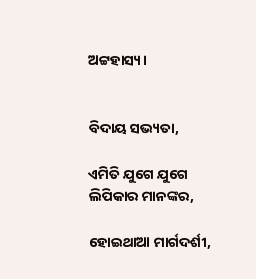ଅଟ୍ଟହାସ୍ୟ।


ବିଦାୟ ସଭ୍ୟତା,

ଏମିତି ଯୁଗେ ଯୁଗେ ଲିପିକାର ମାନଙ୍କର,

ହୋଇଥାଆ ମାର୍ଗଦର୍ଶୀ,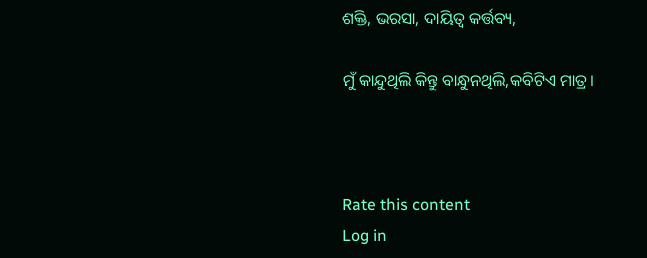ଶକ୍ତି, ଭରସା, ଦାୟିତ୍ୱ କର୍ତ୍ତବ୍ୟ,

ମୁଁ କାନ୍ଦୁଥିଲି କିନ୍ତୁ ବାନ୍ଧୁନଥିଲି,କବିଟିଏ ମାତ୍ର।



Rate this content
Log in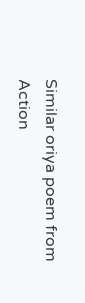Similar oriya poem from Action